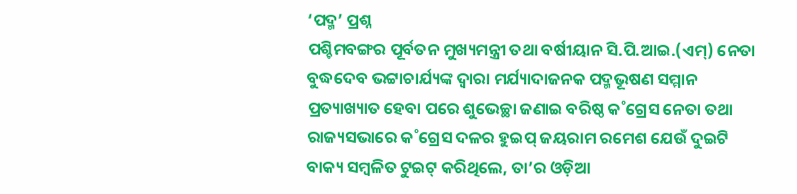‘ପଦ୍ମ’ ପ୍ରଶ୍ନ
ପଶ୍ଚିମବଙ୍ଗର ପୂର୍ବତନ ମୁଖ୍ୟମନ୍ତ୍ରୀ ତଥା ବର୍ଷୀୟାନ ସି.ପି.ଆଇ.(ଏମ୍) ନେତା ବୁଦ୍ଧଦେବ ଭଟ୍ଟାଚାର୍ଯ୍ୟଙ୍କ ଦ୍ବାରା ମର୍ଯ୍ୟାଦାଜନକ ପଦ୍ମଭୂଷଣ ସମ୍ମାନ ପ୍ରତ୍ୟାଖ୍ୟାତ ହେବା ପରେ ଶୁଭେଚ୍ଛା ଜଣାଇ ବରିଷ୍ଠ କ˚ଗ୍ରେସ ନେତା ତଥା ରାଜ୍ୟସଭାରେ କ˚ଗ୍ରେସ ଦଳର ହୁଇପ୍ ଜୟରାମ ରମେଶ ଯେଉଁ ଦୁଇଟି ବାକ୍ୟ ସମ୍ବଳିତ ଟୁଇଟ୍ କରିଥିଲେ, ତା’ର ଓଡ଼ିଆ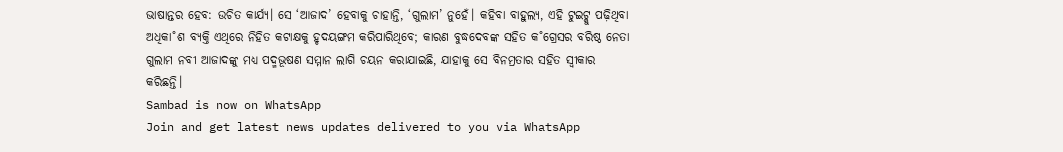ଭାଷାନ୍ତର ହେବ: ଉଚିତ କାର୍ଯ୍ୟ। ସେ ‘ଆଜାଦ’ ହେବାକୁ ଚାହାନ୍ତି, ‘ଗୁଲାମ’ ନୁହେଁ। କହିବା ବାହୁଲ୍ୟ, ଏହି ଟୁଇଟ୍କୁ ପଢ଼ିଥିବା ଅଧିକା˚ଶ ବ୍ୟକ୍ତି ଏଥିରେ ନିହିତ କଟାକ୍ଷକୁ ହୃଦୟଙ୍ଗମ କରିପାରିଥିବେ; କାରଣ ବୁଦ୍ଧଦେବଙ୍କ ସହିତ କ˚ଗ୍ରେସର ବରିଷ୍ଠ ନେତା ଗୁଲାମ ନବୀ ଆଜାଦଙ୍କୁ ମଧ୍ୟ ପଦ୍ମଭୂଷଣ ସମ୍ମାନ ଲାଗି ଚୟନ କରାଯାଇଛି, ଯାହାକୁ ସେ ବିନମ୍ରତାର ସହିତ ସ୍ୱୀକାର କରିଛନ୍ତି।
Sambad is now on WhatsApp
Join and get latest news updates delivered to you via WhatsApp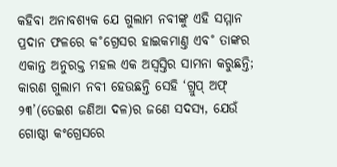କହିବା ଅନାବଶ୍ୟକ ଯେ ଗୁଲାମ ନବୀଙ୍କୁ ଏହି ସମ୍ମାନ ପ୍ରଦାନ ଫଳରେ କ˚ଗ୍ରେସର ହାଇକମାଣ୍ତ ଏବ˚ ତାଙ୍କର ଏକାନ୍ତ ଅନୁରକ୍ତ ମହଲ ଏକ ଅସ୍ୱସ୍ତିର ସାମନା କରୁଛନ୍ତି; କାରଣ ଗୁଲାମ ନବୀ ହେଉଛନ୍ତି ସେହି ‘ଗ୍ରୁପ୍ ଅଫ୍ ୨୩’(ତେଇଶ ଜଣିଆ ଦଳ)ର ଜଣେ ସଦସ୍ୟ, ଯେଉଁ ଗୋଷ୍ଠୀ କଂଗ୍ରେସରେ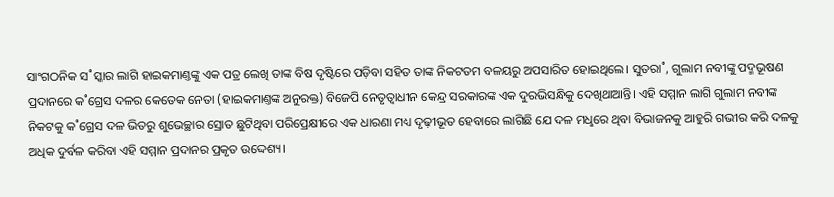ସାଂଗଠନିକ ସ˚ସ୍କାର ଲାଗି ହାଇକମାଣ୍ତଙ୍କୁ ଏକ ପତ୍ର ଲେଖି ତାଙ୍କ ବିଷ ଦୃଷ୍ଟିରେ ପଡ଼ିବା ସହିତ ତାଙ୍କ ନିକଟତମ ବଳୟରୁ ଅପସାରିତ ହୋଇଥିଲେ। ସୁତରା˚, ଗୁଲାମ ନବୀଙ୍କୁ ପଦ୍ମଭୂଷଣ ପ୍ରଦାନରେ କ˚ଗ୍ରେସ ଦଳର କେତେକ ନେତା (ହାଇକମାଣ୍ତଙ୍କ ଅନୁରକ୍ତ) ବିଜେପି ନେତୃତ୍ବାଧୀନ କେନ୍ଦ୍ର ସରକାରଙ୍କ ଏକ ଦୁରଭିସନ୍ଧିକୁ ଦେଖିଥାଆନ୍ତି। ଏହି ସମ୍ମାନ ଲାଗି ଗୁଲାମ ନବୀଙ୍କ ନିକଟକୁ କ˚ଗ୍ରେସ ଦଳ ଭିତରୁ ଶୁଭେଚ୍ଛାର ସ୍ରୋତ ଛୁଟିଥିବା ପରିପ୍ରେକ୍ଷୀରେ ଏକ ଧାରଣା ମଧ୍ୟ ଦୃଢ଼ୀଭୂତ ହେବାରେ ଲାଗିଛି ଯେ ଦଳ ମଧୢରେ ଥିବା ବିଭାଜନକୁ ଆହୁରି ଗଭୀର କରି ଦଳକୁ ଅଧିକ ଦୁର୍ବଳ କରିବା ଏହି ସମ୍ମାନ ପ୍ରଦାନର ପ୍ରକୃତ ଉଦ୍ଦେଶ୍ୟ।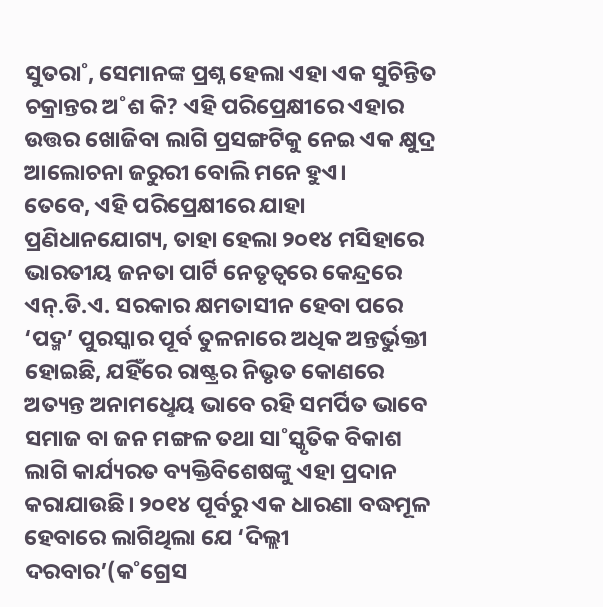ସୁତରା˚, ସେମାନଙ୍କ ପ୍ରଶ୍ନ ହେଲା ଏହା ଏକ ସୁଚିନ୍ତିତ ଚକ୍ରାନ୍ତର ଅ˚ଶ କି? ଏହି ପରିପ୍ରେକ୍ଷୀରେ ଏହାର ଉତ୍ତର ଖୋଜିବା ଲାଗି ପ୍ରସଙ୍ଗଟିକୁ ନେଇ ଏକ କ୍ଷୁଦ୍ର ଆଲୋଚନା ଜରୁରୀ ବୋଲି ମନେ ହୁଏ।
ତେବେ, ଏହି ପରିପ୍ରେକ୍ଷୀରେ ଯାହା ପ୍ରଣିଧାନଯୋଗ୍ୟ, ତାହା ହେଲା ୨୦୧୪ ମସିହାରେ ଭାରତୀୟ ଜନତା ପାର୍ଟି ନେତୃତ୍ବରେ କେନ୍ଦ୍ରରେ ଏନ୍.ଡି.ଏ. ସରକାର କ୍ଷମତାସୀନ ହେବା ପରେ ‘ପଦ୍ମ’ ପୁରସ୍କାର ପୂର୍ବ ତୁଳନାରେ ଅଧିକ ଅନ୍ତର୍ଭୁକ୍ତୀ ହୋଇଛି, ଯହିଁରେ ରାଷ୍ଟ୍ରର ନିଭୃତ କୋଣରେ ଅତ୍ୟନ୍ତ ଅନାମଧେୢୟ ଭାବେ ରହି ସମର୍ପିତ ଭାବେ ସମାଜ ବା ଜନ ମଙ୍ଗଳ ତଥା ସା˚ସ୍କୃତିକ ବିକାଶ ଲାଗି କାର୍ଯ୍ୟରତ ବ୍ୟକ୍ତିବିଶେଷଙ୍କୁ ଏହା ପ୍ରଦାନ କରାଯାଉଛି। ୨୦୧୪ ପୂର୍ବରୁ ଏକ ଧାରଣା ବଦ୍ଧମୂଳ ହେବାରେ ଲାଗିଥିଲା ଯେ ‘ଦିଲ୍ଲୀ ଦରବାର’(କ˚ଗ୍ରେସ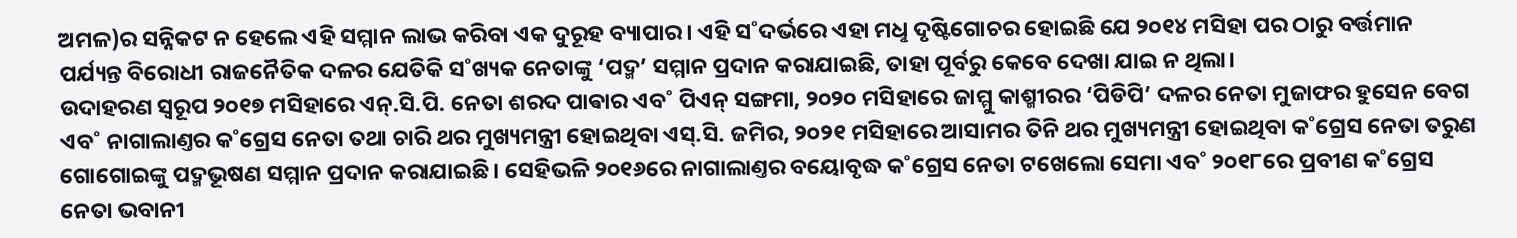ଅମଳ)ର ସନ୍ନିକଟ ନ ହେଲେ ଏହି ସମ୍ମାନ ଲାଭ କରିବା ଏକ ଦୁରୂହ ବ୍ୟାପାର। ଏହି ସ˚ଦର୍ଭରେ ଏହା ମଧୢ ଦୃଷ୍ଟିଗୋଚର ହୋଇଛି ଯେ ୨୦୧୪ ମସିହା ପର ଠାରୁ ବର୍ତ୍ତମାନ ପର୍ଯ୍ୟନ୍ତ ବିରୋଧୀ ରାଜନୈତିକ ଦଳର ଯେତିକି ସ˚ଖ୍ୟକ ନେତାଙ୍କୁ ‘ପଦ୍ମ’ ସମ୍ମାନ ପ୍ରଦାନ କରାଯାଇଛି, ତାହା ପୂର୍ବରୁ କେବେ ଦେଖା ଯାଇ ନ ଥିଲା।
ଉଦାହରଣ ସ୍ବରୂପ ୨୦୧୭ ମସିହାରେ ଏନ୍.ସି.ପି. ନେତା ଶରଦ ପାଵାର ଏବ˚ ପିଏନ୍ ସଙ୍ଗମା, ୨୦୨୦ ମସିହାରେ ଜାମ୍ମୁ କାଶ୍ମୀରର ‘ପିଡିପି’ ଦଳର ନେତା ମୁଜାଫର ହୁସେନ ବେଗ ଏବ˚ ନାଗାଲାଣ୍ତର କ˚ଗ୍ରେସ ନେତା ତଥା ଚାରି ଥର ମୁଖ୍ୟମନ୍ତ୍ରୀ ହୋଇଥିବା ଏସ୍.ସି. ଜମିର, ୨୦୨୧ ମସିହାରେ ଆସାମର ତିନି ଥର ମୁଖ୍ୟମନ୍ତ୍ରୀ ହୋଇଥିବା କ˚ଗ୍ରେସ ନେତା ତରୁଣ ଗୋଗୋଇଙ୍କୁ ପଦ୍ମଭୂଷଣ ସମ୍ମାନ ପ୍ରଦାନ କରାଯାଇଛି। ସେହିଭଳି ୨୦୧୬ରେ ନାଗାଲାଣ୍ତର ବୟୋବୃଦ୍ଧ କ˚ଗ୍ରେସ ନେତା ଟଖେଲୋ ସେମା ଏବ˚ ୨୦୧୮ରେ ପ୍ରବୀଣ କ˚ଗ୍ରେସ ନେତା ଭବାନୀ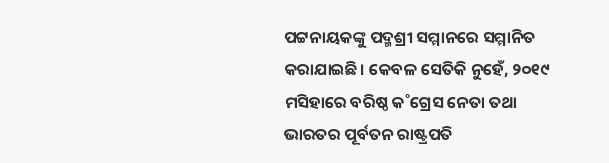ପଟ୍ଟନାୟକଙ୍କୁ ପଦ୍ମଶ୍ରୀ ସମ୍ମାନରେ ସମ୍ମାନିତ କରାଯାଇଛି। କେବଳ ସେତିକି ନୁହେଁ, ୨୦୧୯ ମସିହାରେ ବରିଷ୍ଠ କ˚ଗ୍ରେସ ନେତା ତଥା ଭାରତର ପୂର୍ବତନ ରାଷ୍ଟ୍ରପତି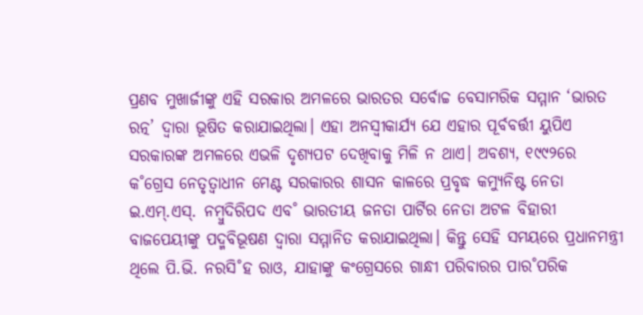ପ୍ରଣବ ମୁଖାର୍ଜୀଙ୍କୁ ଏହି ସରକାର ଅମଳରେ ଭାରତର ସର୍ବୋଚ୍ଚ ବେସାମରିକ ସମ୍ମାନ ‘ଭାରତ ରତ୍ନ’ ଦ୍ବାରା ଭୂଷିତ କରାଯାଇଥିଲା। ଏହା ଅନସ୍ବୀକାର୍ଯ୍ୟ ଯେ ଏହାର ପୂର୍ବବର୍ତ୍ତୀ ୟୁପିଏ ସରକାରଙ୍କ ଅମଳରେ ଏଭଳି ଦୃଶ୍ୟପଟ ଦେଖିବାକୁ ମିଳି ନ ଥାଏ। ଅବଶ୍ୟ, ୧୯୯୨ରେ କ˚ଗ୍ରେସ ନେତୃତ୍ବାଧୀନ ମେଣ୍ଟ ସରକାରର ଶାସନ କାଳରେ ପ୍ରବୃଦ୍ଧ କମ୍ୟୁନିଷ୍ଟ ନେତା ଇ.ଏମ୍.ଏସ୍. ନମ୍ବୁଦିରିପଦ ଏବ˚ ଭାରତୀୟ ଜନତା ପାର୍ଟିର ନେତା ଅଟଳ ବିହାରୀ ବାଜପେୟୀଙ୍କୁ ପଦ୍ମବିଭୂଷଣ ଦ୍ବାରା ସମ୍ମାନିତ କରାଯାଇଥିଲା। କିନ୍ତୁ ସେହି ସମୟରେ ପ୍ରଧାନମନ୍ତ୍ରୀ ଥିଲେ ପି.ଭି. ନରସି˚ହ ରାଓ, ଯାହାଙ୍କୁ କଂଗ୍ରେସରେ ଗାନ୍ଧୀ ପରିବାରର ପାର˚ପରିକ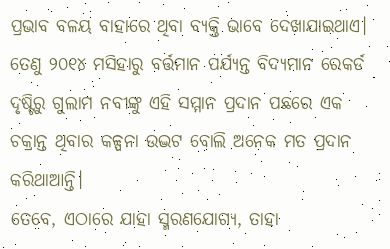ପ୍ରଭାବ ବଳୟ ବାହାରେ ଥିବା ବ୍ୟକ୍ତି ଭାବେ ଦେଖାଯାଇଥାଏ। ତେଣୁ ୨୦୧୪ ମସିହାରୁ ବର୍ତ୍ତମାନ ପର୍ଯ୍ୟନ୍ତ ବିଦ୍ୟମାନ ରେକର୍ଡ ଦୃଷ୍ଟିରୁ ଗୁଲାମ ନବୀଙ୍କୁ ଏହି ସମ୍ମାନ ପ୍ରଦାନ ପଛରେ ଏକ ଚକ୍ରାନ୍ତ ଥିବାର କଳ୍ପନା ଉଦ୍ଭଟ ବୋଲି ଅନେକ ମତ ପ୍ରଦାନ କରିଥାଆନ୍ତି।
ତେବେ, ଏଠାରେ ଯାହା ସ୍ମରଣଯୋଗ୍ୟ, ତାହା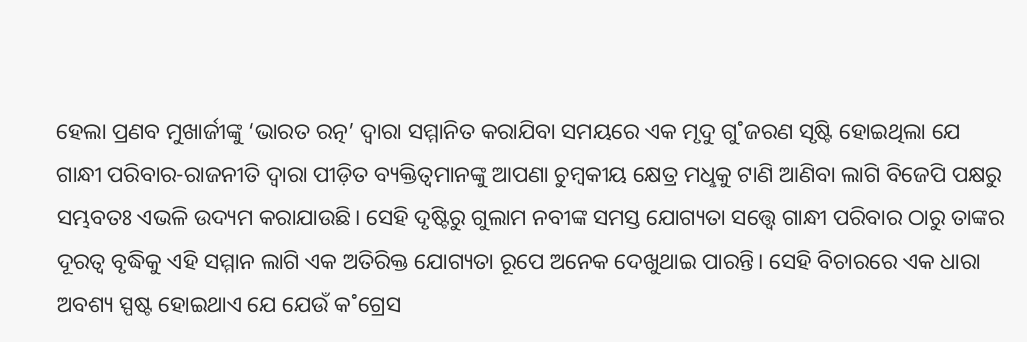ହେଲା ପ୍ରଣବ ମୁଖାର୍ଜୀଙ୍କୁ ‘ଭାରତ ରତ୍ନ’ ଦ୍ବାରା ସମ୍ମାନିତ କରାଯିବା ସମୟରେ ଏକ ମୃଦୁ ଗୁ˚ଜରଣ ସୃଷ୍ଟି ହୋଇଥିଲା ଯେ ଗାନ୍ଧୀ ପରିବାର-ରାଜନୀତି ଦ୍ବାରା ପୀଡ଼ିତ ବ୍ୟକ୍ତିତ୍ବମାନଙ୍କୁ ଆପଣା ଚୁମ୍ବକୀୟ କ୍ଷେତ୍ର ମଧୢକୁ ଟାଣି ଆଣିବା ଲାଗି ବିଜେପି ପକ୍ଷରୁ ସମ୍ଭବତଃ ଏଭଳି ଉଦ୍ୟମ କରାଯାଉଛି। ସେହି ଦୃଷ୍ଟିରୁ ଗୁଲାମ ନବୀଙ୍କ ସମସ୍ତ ଯୋଗ୍ୟତା ସତ୍ତ୍ବେ ଗାନ୍ଧୀ ପରିବାର ଠାରୁ ତାଙ୍କର ଦୂରତ୍ବ ବୃଦ୍ଧିକୁ ଏହି ସମ୍ମାନ ଲାଗି ଏକ ଅତିରିକ୍ତ ଯୋଗ୍ୟତା ରୂପେ ଅନେକ ଦେଖୁଥାଇ ପାରନ୍ତି। ସେହି ବିଚାରରେ ଏକ ଧାରା ଅବଶ୍ୟ ସ୍ପଷ୍ଟ ହୋଇଥାଏ ଯେ ଯେଉଁ କ˚ଗ୍ରେସ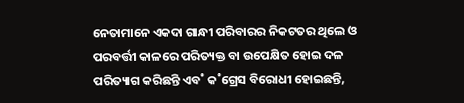ନେତାମାନେ ଏକଦା ଗାନ୍ଧୀ ପରିବାରର ନିକଟତର ଥିଲେ ଓ ପରବର୍ତ୍ତୀ କାଳରେ ପରିତ୍ୟକ୍ତ ବା ଉପେକ୍ଷିତ ହୋଇ ଦଳ ପରିତ୍ୟାଗ କରିଛନ୍ତି ଏବ˚ କ˚ଗ୍ରେସ ବିରୋଧୀ ହୋଇଛନ୍ତି,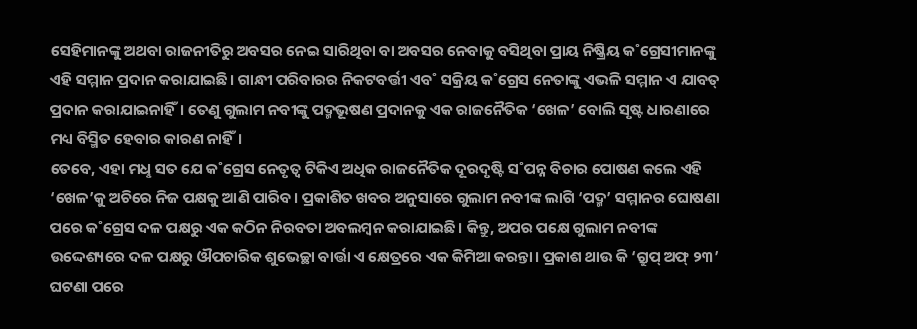ସେହିମାନଙ୍କୁ ଅଥବା ରାଜନୀତିରୁ ଅବସର ନେଇ ସାରିଥିବା ବା ଅବସର ନେବାକୁ ବସିଥିବା ପ୍ରାୟ ନିଷ୍କ୍ରିୟ କ˚ଗ୍ରେସୀମାନଙ୍କୁ ଏହି ସମ୍ମାନ ପ୍ରଦାନ କରାଯାଇଛି। ଗାନ୍ଧୀ ପରିବାରର ନିକଟବର୍ତ୍ତୀ ଏବ˚ ସକ୍ରିୟ କ˚ଗ୍ରେସ ନେତାଙ୍କୁ ଏଭଳି ସମ୍ମାନ ଏ ଯାବତ୍ ପ୍ରଦାନ କରାଯାଇନାହିଁ। ତେଣୁ ଗୁଲାମ ନବୀଙ୍କୁ ପଦ୍ମଭୂଷଣ ପ୍ରଦାନକୁ ଏକ ରାଜନୈତିକ ‘ଖେଳ’ ବୋଲି ସୃଷ୍ଟ ଧାରଣାରେ ମଧ୍ୟ ବିସ୍ମିତ ହେବାର କାରଣ ନାହିଁ।
ତେବେ, ଏହା ମଧୢ ସତ ଯେ କ˚ଗ୍ରେସ ନେତୃତ୍ବ ଟିକିଏ ଅଧିକ ରାଜନୈତିକ ଦୂରଦୃଷ୍ଟି ସ˚ପନ୍ନ ବିଚାର ପୋଷଣ କଲେ ଏହି ‘ଖେଳ’କୁ ଅଚିରେ ନିଜ ପକ୍ଷକୁ ଆଣି ପାରିବ। ପ୍ରକାଶିତ ଖବର ଅନୁସାରେ ଗୁଲାମ ନବୀଙ୍କ ଲାଗି ‘ପଦ୍ମ’ ସମ୍ମାନର ଘୋଷଣା ପରେ କ˚ଗ୍ରେସ ଦଳ ପକ୍ଷରୁ ଏକ କଠିନ ନିରବତା ଅବଲମ୍ବନ କରାଯାଇଛି। କିନ୍ତୁ, ଅପର ପକ୍ଷେ ଗୁଲାମ ନବୀଙ୍କ ଉଦ୍ଦେଶ୍ୟରେ ଦଳ ପକ୍ଷରୁ ଔପଚାରିକ ଶୁଭେଚ୍ଛା ବାର୍ତ୍ତା ଏ କ୍ଷେତ୍ରରେ ଏକ କିମିଆ କରନ୍ତା। ପ୍ରକାଶ ଥାଉ କି ‘ଗ୍ରୁପ୍ ଅଫ୍ ୨୩’ ଘଟଣା ପରେ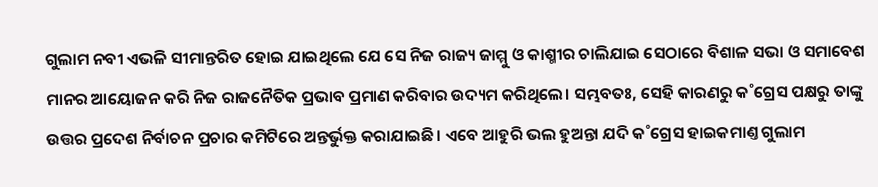ଗୁଲାମ ନବୀ ଏଭଳି ସୀମାନ୍ତରିତ ହୋଇ ଯାଇଥିଲେ ଯେ ସେ ନିଜ ରାଜ୍ୟ ଜାମ୍ମୁ ଓ କାଶ୍ମୀର ଚାଲିଯାଇ ସେଠାରେ ବିଶାଳ ସଭା ଓ ସମାବେଶ ମାନର ଆୟୋଜନ କରି ନିଜ ରାଜନୈତିକ ପ୍ରଭାବ ପ୍ରମାଣ କରିବାର ଉଦ୍ୟମ କରିଥିଲେ। ସମ୍ଭବତଃ, ସେହି କାରଣରୁ କ˚ଗ୍ରେସ ପକ୍ଷରୁ ତାଙ୍କୁ ଉତ୍ତର ପ୍ରଦେଶ ନିର୍ବାଚନ ପ୍ରଚାର କମିଟିରେ ଅନ୍ତର୍ଭୁକ୍ତ କରାଯାଇଛି। ଏବେ ଆହୁରି ଭଲ ହୁଅନ୍ତା ଯଦି କ˚ଗ୍ରେସ ହାଇକମାଣ୍ତ ଗୁଲାମ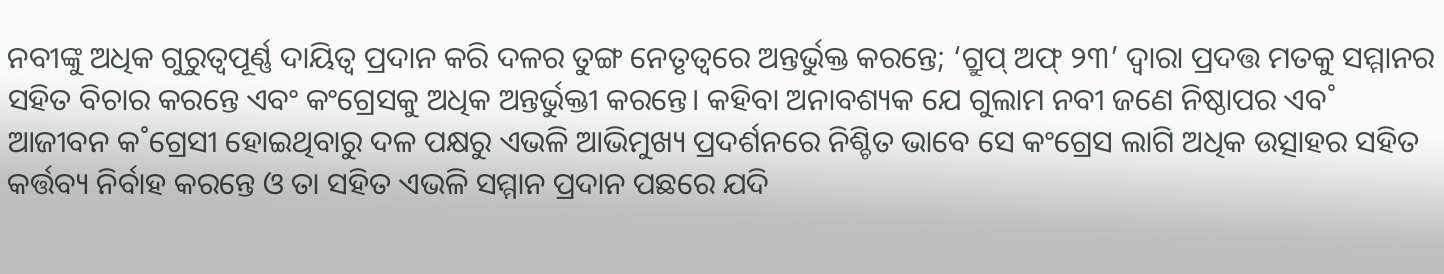ନବୀଙ୍କୁ ଅଧିକ ଗୁରୁତ୍ବପୂର୍ଣ୍ଣ ଦାୟିତ୍ବ ପ୍ରଦାନ କରି ଦଳର ତୁଙ୍ଗ ନେତୃତ୍ବରେ ଅନ୍ତର୍ଭୁକ୍ତ କରନ୍ତେ; ‘ଗ୍ରୁପ୍ ଅଫ୍ ୨୩’ ଦ୍ବାରା ପ୍ରଦତ୍ତ ମତକୁ ସମ୍ମାନର ସହିତ ବିଚାର କରନ୍ତେ ଏବଂ କଂଗ୍ରେସକୁ ଅଧିକ ଅନ୍ତର୍ଭୁକ୍ତୀ କରନ୍ତେ। କହିବା ଅନାବଶ୍ୟକ ଯେ ଗୁଲାମ ନବୀ ଜଣେ ନିଷ୍ଠାପର ଏବ˚ ଆଜୀବନ କ˚ଗ୍ରେସୀ ହୋଇଥିବାରୁ ଦଳ ପକ୍ଷରୁ ଏଭଳି ଆଭିମୁଖ୍ୟ ପ୍ରଦର୍ଶନରେ ନିଶ୍ଚିତ ଭାବେ ସେ କଂଗ୍ରେସ ଲାଗି ଅଧିକ ଉତ୍ସାହର ସହିତ କର୍ତ୍ତବ୍ୟ ନିର୍ବାହ କରନ୍ତେ ଓ ତା ସହିତ ଏଭଳି ସମ୍ମାନ ପ୍ରଦାନ ପଛରେ ଯଦି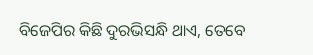ବିଜେପିର କିଛି ଦୁରଭିସନ୍ଧି ଥାଏ, ତେବେ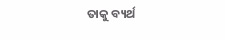ତାକୁ ବ୍ୟର୍ଥ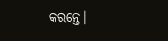କରନ୍ତେ।